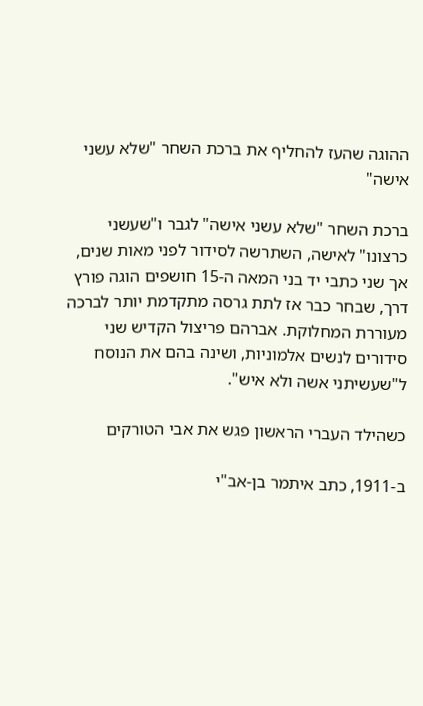ההוגה שהעז להחליף את ברכת השחר "שלא עשני אישה"

ברכת השחר "שלא עשני אישה" לגבר ו"שעשני כרצונו" לאישה, השתרשה לסידור לפני מאות שנים, אך שני כתבי יד בני המאה ה-15 חושפים הוגה פורץ דרך, שבחר כבר אז לתת גרסה מתקדמת יותר לברכה מעוררת המחלוקת. אברהם פריצול הקדיש שני סידורים לנשים אלמוניות, ושינה בהם את הנוסח ל"שעשיתני אשה ולא איש".

כשהילד העברי הראשון פגש את אבי הטורקים

ב-1911, כתב איתמר בן-אב"י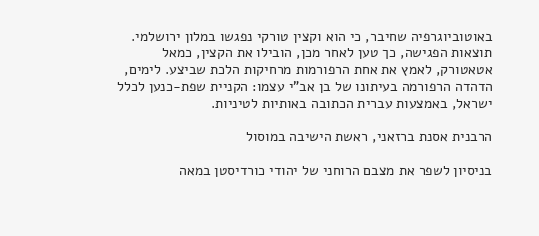באוטוביוגרפיה שחיבר, כי הוא וקצין טורקי נפגשו במלון ירושלמי. תוצאות הפגישה, כך טען לאחר מכן, הובילו את הקצין, כמאל אטאטורק, לאמץ את אחת הרפורמות מרחיקות הלכת שביצע. לימים, הדהדה הרפורמה בעיתונו של בן אב"י עצמו: הקניית שפת-כנען לכלל ישראל, באמצעות עברית הכתובה באותיות לטיניות.

הרבנית אסנת ברזאני, ראשת הישיבה במוסול

בניסיון לשפר את מצבם הרוחני של יהודי כורדיסטן במאה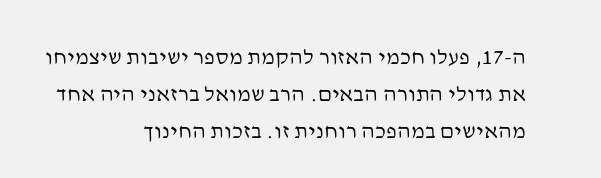ה-17, פעלו חכמי האזור להקמת מספר ישיבות שיצמיחו את גדולי התורה הבאים. הרב שמואל ברזאני היה אחד מהאישים במהפכה רוחנית זו. בזכות החינוך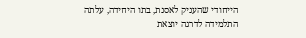הייחודי שהעניק לאסנת, בתו היחידה, עלתה התלמידה לדרגה יוצאת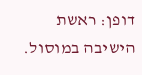דופן: ראשת הישיבה במוסול.